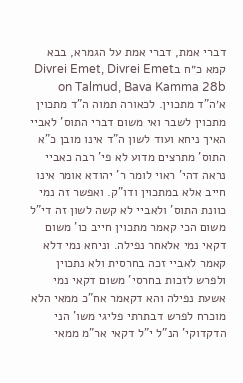דברי אמת, דברי אמת על הגמרא, בבא קמא כ״ח בDivrei Emet, Divrei Emet on Talmud, Bava Kamma 28b
א׳ה"ד מתכוין. לכאורה תמוה ה"ד מתכוין מתכוין לשבר ואי משום דברי התוס' לאביי האיך ניחא ועוד לשון ה"ד אינו מובן כ"א התוס' מתרצים מדוע לא פי' רבה כאביי נראה דהי' ראוי לומר ר' יהודא אומר אינו חייב אלא במתכוין ודו"ק. ואפשר זה נמי כוונת התוס' ולאביי לא קשה לשון זה די"ל משום הכי קאמר מתכוין חייב כו' משום דקאי נמי אלאחר נפילה. וניחא נמי דלא קאמר לאביי זכה בחרסית ולא נתכוין ולפרש לזכות בחרסי' משום דקאי נמי אשעת נפילה והא דקאמר אח"כ ממאי הלא מוכרח לפרש דבתרתי פליגי משו' הני הדקדוקי' הנ"ל י"ל דקאי אר"מ ממאי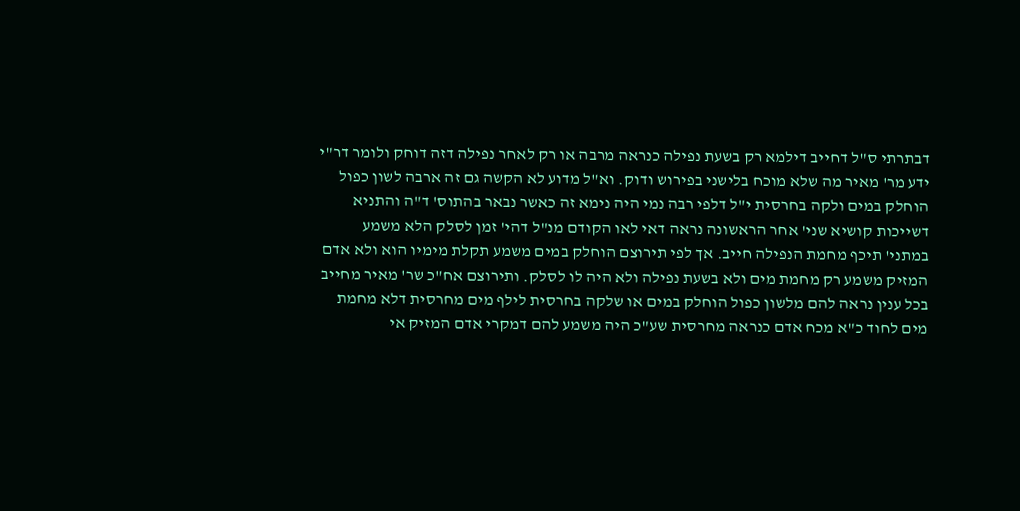דבתרתי ס"ל דחייב דילמא רק בשעת נפילה כנראה מרבה או רק לאחר נפילה דזה דוחק ולומר דר"י ידע מר' מאיר מה שלא מוכח בלישני בפירוש ודוק. וא"ל מדוע לא הקשה גם זה ארבה לשון כפול הוחלק במים ולקה בחרסית י"ל דלפי רבה נמי היה נימא זה כאשר נבאר בהתוס' ד"ה והתניא דשייכות קושיא שני' אחר הראשונה נראה דאי לאו הקודם מנ"ל דהי' זמן לסלק הלא משמע במתני' תיכף מחמת הנפילה חייב. אך לפי תירוצם הוחלק במים משמע תקלת מימיו הוא ולא אדם המזיק משמע רק מחמת מים ולא בשעת נפילה ולא היה לו לסלק. ותירוצם אח"כ שר' מאיר מחייב בכל ענין נראה להם מלשון כפול הוחלק במים או שלקה בחרסית לילף מים מחרסית דלא מחמת מים לחוד כ"א מכח אדם כנראה מחרסית שע"כ היה משמע להם דמקרי אדם המזיק אי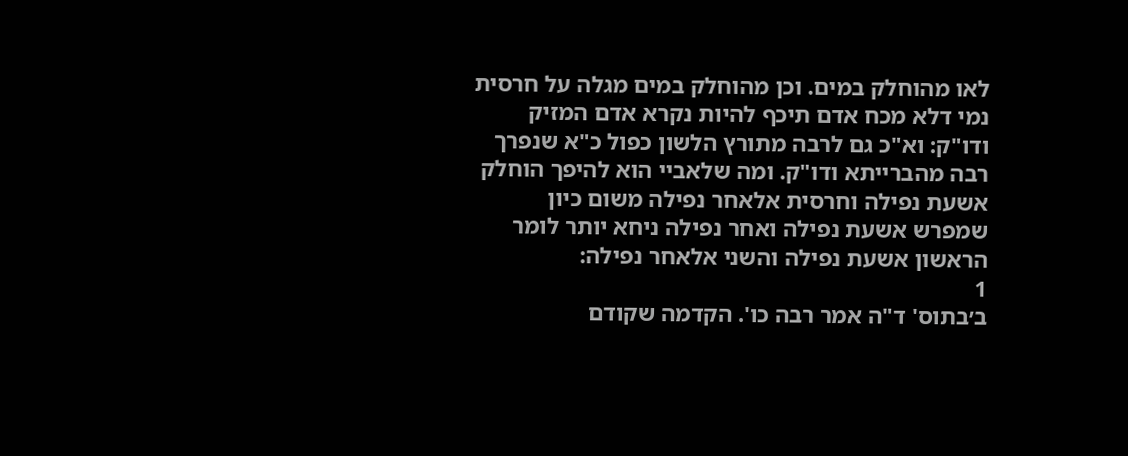לאו מהוחלק במים. וכן מהוחלק במים מגלה על חרסית נמי דלא מכח אדם תיכף להיות נקרא אדם המזיק ודו"ק: וא"כ גם לרבה מתורץ הלשון כפול כ"א שנפרך רבה מהברייתא ודו"ק. ומה שלאביי הוא להיפך הוחלק אשעת נפילה וחרסית אלאחר נפילה משום כיון שמפרש אשעת נפילה ואחר נפילה ניחא יותר לומר הראשון אשעת נפילה והשני אלאחר נפילה:
1
ב׳בתוס' ד"ה אמר רבה כו'. הקדמה שקודם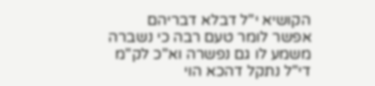הקושיא י"ל דבלא דבריהם אפשר לומר טעם רבה כי נשברה משמע לו גם נפשרה וא"כ לק"מ די"ל נתקל דהכא הוי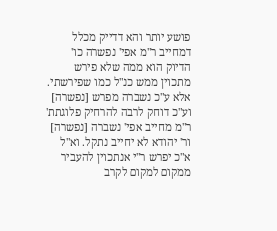פושע יותר והא דדייק מכלל דמחייב ר"מ אפי' נפשרה כו' הדיוק הוא ממה שלא פירש מתכוין ממש כנ"ל כמו שפירשתי. אלא ע"כ נשברה מפרש [נפשרה] וע"כ דוחק לרבה להרחיק פלוגתת' ר"מ מחייב אפי' נשברה [נפשרה] ור' יהודא לא יחייב נתקל. וא"ל א"כ יפרש ר"י אנתכוין להעביר ממקום למקום לקרב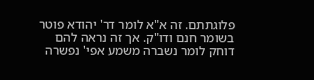פלוגתתם. זה א"א לומר דר' יהודא פוטר בשומר חנם ודו"ק. אך זה נראה להם דוחק לומר נשברה משמע אפי' נפשרה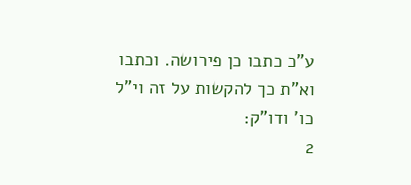ע"כ כתבו כן פירושה. וכתבו וא"ת כך להקשות על זה וי"ל כו' ודו"ק:
2